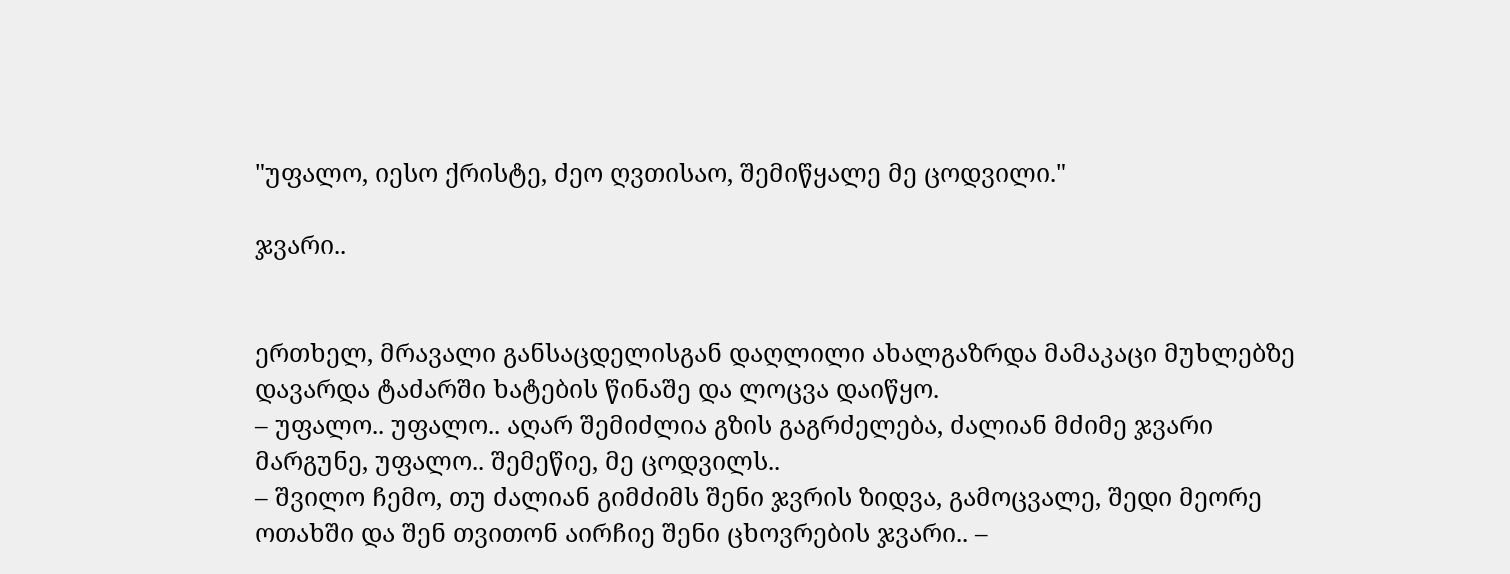"უფალო, იესო ქრისტე, ძეო ღვთისაო, შემიწყალე მე ცოდვილი."

ჯვარი..


ერთხელ, მრავალი განსაცდელისგან დაღლილი ახალგაზრდა მამაკაცი მუხლებზე დავარდა ტაძარში ხატების წინაშე და ლოცვა დაიწყო.
– უფალო.. უფალო.. აღარ შემიძლია გზის გაგრძელება, ძალიან მძიმე ჯვარი მარგუნე, უფალო.. შემეწიე, მე ცოდვილს..
– შვილო ჩემო, თუ ძალიან გიმძიმს შენი ჯვრის ზიდვა, გამოცვალე, შედი მეორე ოთახში და შენ თვითონ აირჩიე შენი ცხოვრების ჯვარი.. –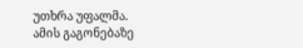უთხრა უფალმა.
ამის გაგონებაზე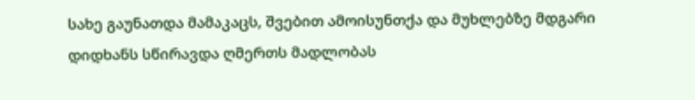სახე გაუნათდა მამაკაცს, შვებით ამოისუნთქა და მუხლებზე მდგარი დიდხანს სწირავდა ღმერთს მადლობას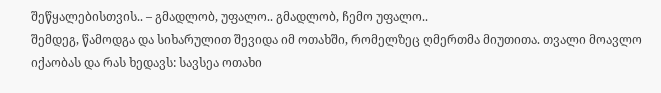შეწყალებისთვის.. – გმადლობ, უფალო.. გმადლობ, ჩემო უფალო..
შემდეგ, წამოდგა და სიხარულით შევიდა იმ ოთახში, რომელზეც ღმერთმა მიუთითა. თვალი მოავლო იქაობას და რას ხედავს: სავსეა ოთახი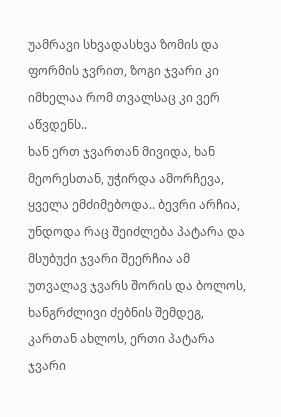უამრავი სხვადასხვა ზომის და ფორმის ჯვრით, ზოგი ჯვარი კი იმხელაა რომ თვალსაც კი ვერ აწვდენს..
ხან ერთ ჯვართან მივიდა, ხან მეორესთან, უჭირდა ამორჩევა, ყველა ემძიმებოდა.. ბევრი არჩია, უნდოდა რაც შეიძლება პატარა და მსუბუქი ჯვარი შეერჩია ამ უთვალავ ჯვარს შორის და ბოლოს, ხანგრძლივი ძებნის შემდეგ, კართან ახლოს, ერთი პატარა ჯვარი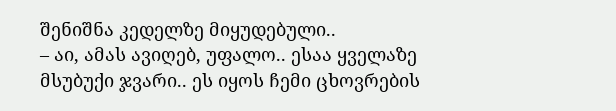შენიშნა კედელზე მიყუდებული..
– აი, ამას ავიღებ, უფალო.. ესაა ყველაზე მსუბუქი ჯვარი.. ეს იყოს ჩემი ცხოვრების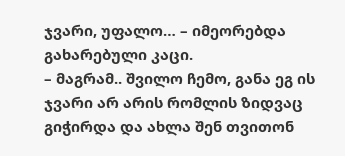ჯვარი, უფალო… – იმეორებდა გახარებული კაცი.
– მაგრამ.. შვილო ჩემო, განა ეგ ის ჯვარი არ არის რომლის ზიდვაც გიჭირდა და ახლა შენ თვითონ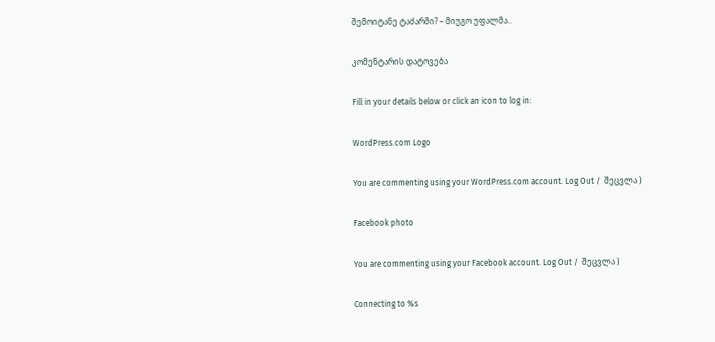შემოიტანე ტაძარში? – მიუგო უფალმა..

კომენტარის დატოვება

Fill in your details below or click an icon to log in:

WordPress.com Logo

You are commenting using your WordPress.com account. Log Out /  შეცვლა )

Facebook photo

You are commenting using your Facebook account. Log Out /  შეცვლა )

Connecting to %s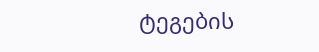ტეგების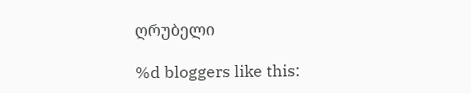ღრუბელი

%d bloggers like this: